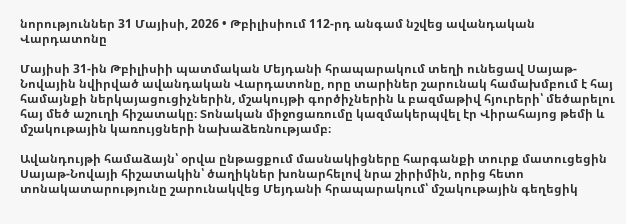նորություններ 31 Մայիսի, 2026 • Թբիլիսիում 112-րդ անգամ նշվեց ավանդական Վարդատոնը

Մայիսի 31-ին Թբիլիսիի պատմական Մեյդանի հրապարակում տեղի ունեցավ Սայաթ-Նովային նվիրված ավանդական Վարդատոնը, որը տարիներ շարունակ համախմբում է հայ համայնքի ներկայացուցիչներին, մշակույթի գործիչներին և բազմաթիվ հյուրերի՝ մեծարելու հայ մեծ աշուղի հիշատակը։ Տոնական միջոցառումը կազմակերպվել էր Վիրահայոց թեմի և մշակութային կառույցների նախաձեռնությամբ։

Ավանդույթի համաձայն՝ օրվա ընթացքում մասնակիցները հարգանքի տուրք մատուցեցին Սայաթ-Նովայի հիշատակին՝ ծաղիկներ խոնարհելով նրա շիրիմին, որից հետո տոնակատարությունը շարունակվեց Մեյդանի հրապարակում՝ մշակութային գեղեցիկ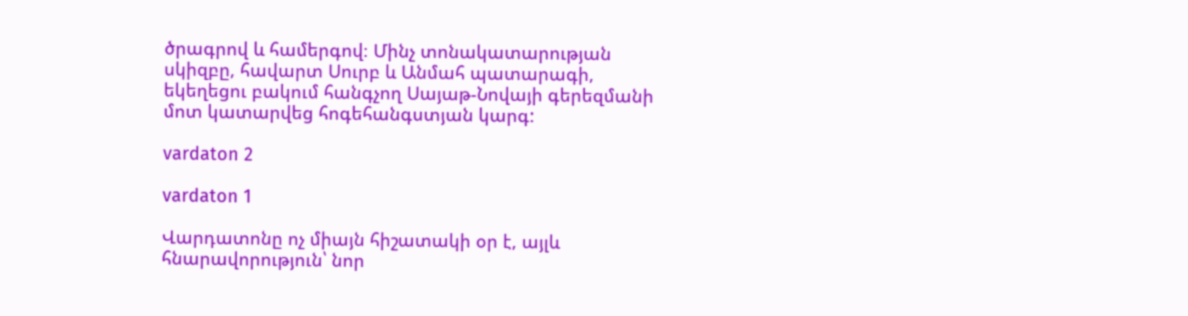ծրագրով և համերգով։ Մինչ տոնակատարության սկիզբը, հավարտ Սուրբ և Անմահ պատարագի, եկեղեցու բակում հանգչող Սայաթ-Նովայի գերեզմանի մոտ կատարվեց հոգեհանգստյան կարգ:

vardaton 2

vardaton 1

Վարդատոնը ոչ միայն հիշատակի օր է, այլև հնարավորություն՝ նոր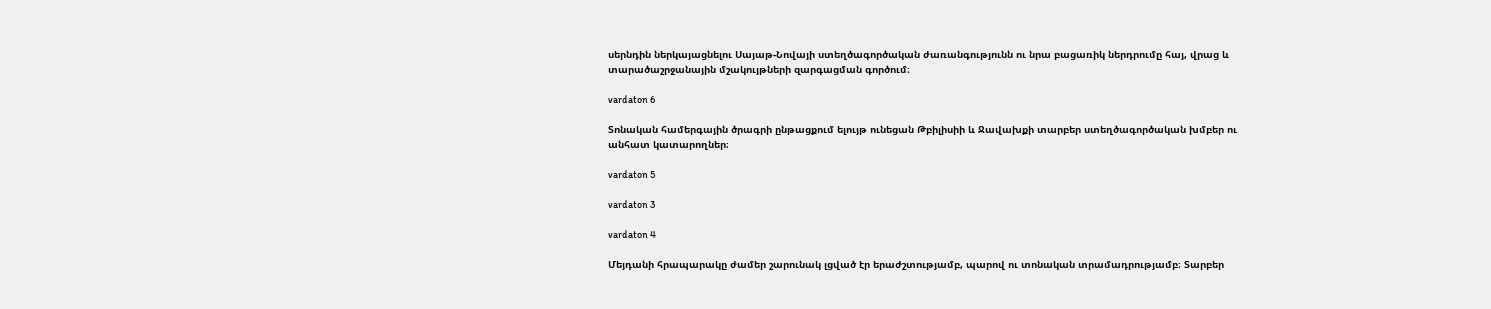սերնդին ներկայացնելու Սայաթ-Նովայի ստեղծագործական ժառանգությունն ու նրա բացառիկ ներդրումը հայ, վրաց և տարածաշրջանային մշակույթների զարգացման գործում։

vardaton 6

Տոնական համերգային ծրագրի ընթացքում ելույթ ունեցան Թբիլիսիի և Ջավախքի տարբեր ստեղծագործական խմբեր ու անհատ կատարողներ։

vardaton 5

vardaton 3

vardaton 4

Մեյդանի հրապարակը ժամեր շարունակ լցված էր երաժշտությամբ, պարով ու տոնական տրամադրությամբ։ Տարբեր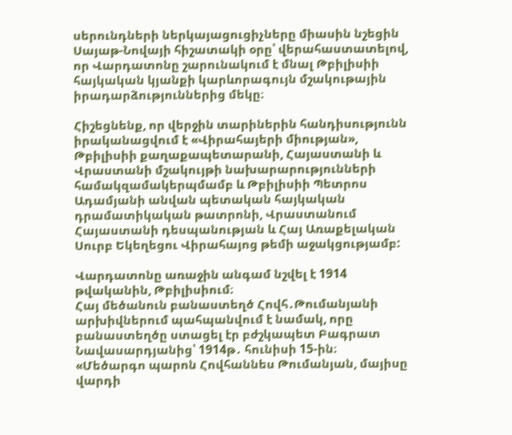սերունդների ներկայացուցիչները միասին նշեցին Սայաթ-Նովայի հիշատակի օրը՝ վերահաստատելով, որ Վարդատոնը շարունակում է մնալ Թբիլիսիի հայկական կյանքի կարևորագույն մշակութային իրադարձություններից մեկը։

Հիշեցնենք, որ վերջին տարիներին հանդիսությունն իրականացվում է «Վիրահայերի միության», Թբիլիսիի քաղաքապետարանի, Հայաստանի և Վրաստանի մշակույթի նախարարությունների համակզամակերպմամբ և Թբիլիսիի Պետրոս Ադամյանի անվան պետական հայկական դրամատիկական թատրոնի, Վրաստանում Հայաստանի դեսպանության և Հայ Առաքելական Սուրբ Եկեղեցու Վիրահայոց թեմի աջակցությամբ:

Վարդատոնը առաջին անգամ նշվել է 1914 թվականին, Թբիլիսիում։
Հայ մեծանուն բանաստեղծ Հովհ․Թումանյանի արխիվներում պահպանվում է նամակ, որը բանաստեղծը ստացել էր բժշկապետ Բագրատ Նավասարդյանից՝ 1914թ․ հունիսի 15-ին։
«Մեծարգո պարոն Հովհաննես Թումանյան, մայիսը վարդի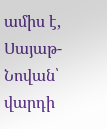ամիս է, Սայաթ-Նովան՝ վարդի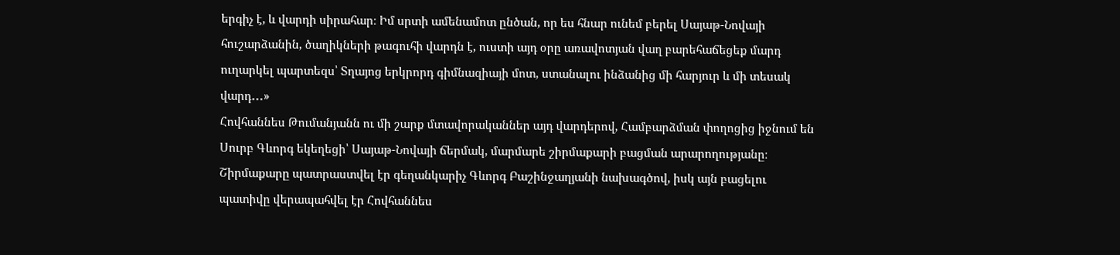երգիչ է, և վարդի սիրահար։ Իմ սրտի ամենամոտ ընծան, որ ես հնար ունեմ բերել Սայաթ-Նովայի հուշարձանին, ծաղիկների թագուհի վարդն է, ուստի այդ օրը առավոտյան վաղ բարեհաճեցեք մարդ ուղարկել պարտեզս՝ Տղայոց երկրորդ գիմնազիայի մոտ, ստանալու ինձանից մի հարյուր և մի տեսակ վարդ․․․»
Հովհաննես Թումանյանն ու մի շարք մտավորականներ այդ վարդերով, Համբարձման փողոցից իջնում են Սուրբ Գևորգ եկեղեցի՝ Սայաթ-Նովայի ճերմակ, մարմարե շիրմաքարի բացման արարողությանը։ Շիրմաքարը պատրաստվել էր գեղանկարիչ Գևորգ Բաշինջաղյանի նախագծով, իսկ այն բացելու պատիվը վերապահվել էր Հովհաննես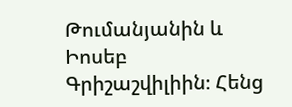Թումանյանին և Իոսեբ Գրիշաշվիլիին։ Հենց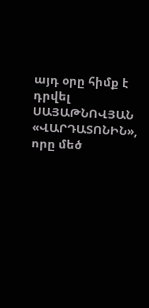այդ օրը հիմք է դրվել ՍԱՅԱԹՆՈՎՅԱՆ «ՎԱՐԴԱՏՈՆԻՆ», որը մեծ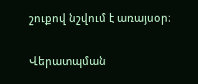շուքով նշվում է առայսօր։

Վերատպման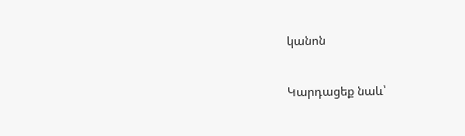կանոն

Կարդացեք նաև՝